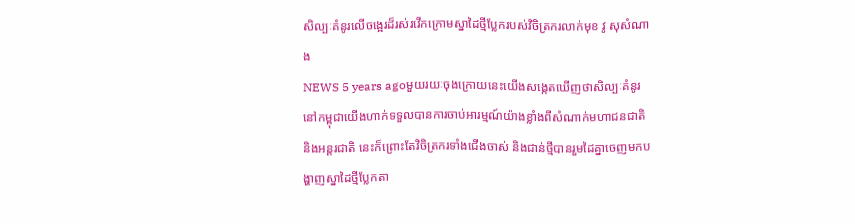សិល្បៈគំនូរលើចង្អេរដ៏រស់រវើកក្រោមស្នាដៃថ្មីប្លែករបស់វិចិត្រករលាក់មុខ វូ សុសំណាង
NEWS 5 years agoមួយរយៈចុងក្រោយនេះយើងសង្កេតឃើញថាសិល្បៈគំនូរនៅកម្ពុជាយើងហាក់ទទួលបានការចាប់អារម្មណ៍យ៉ាងខ្លាំងពីសំណាក់មហាជនជាតិ និងអន្តរជាតិ នេះក៏ព្រោះតែវិចិត្រករទាំងជើងចាស់ និងជាន់ថ្មីបានរួមដៃគ្នាចេញមកបង្ហាញស្នាដៃថ្មីប្លែកតា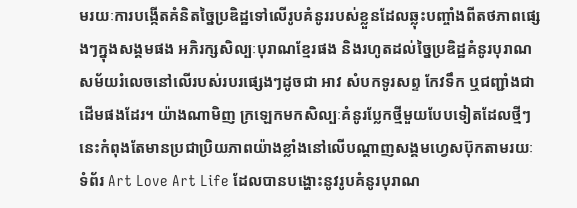មរយៈការបង្កើតគំនិតច្នៃប្រឌិដ្ឋទៅលើរូបគំនូររបស់ខ្លួនដែលឆ្លុះបញ្ចាំងពីតថភាពផ្សេងៗក្នុងសង្គមផង អភិរក្សសិល្បៈបុរាណខ្មែរផង និងរហូតដល់ច្នៃប្រឌិដ្ឋគំនូរបុរាណសម័យរំលេចនៅលើរបស់របរផ្សេងៗដូចជា អាវ សំបកទូរសព្ទ កែវទឹក ឬជញ្ជាំងជាដើមផងដែរ។ យ៉ាងណាមិញ ក្រឡេកមកសិល្បៈគំនូរប្លែកថ្មីមួយបែបទៀតដែលថ្មីៗនេះកំពុងតែមានប្រជាប្រិយភាពយ៉ាងខ្លាំងនៅលើបណ្តាញសង្គមហ្វេសប៊ុកតាមរយៈទំព័រ Art Love Art Life ដែលបានបង្ហោះនូវរូបគំនូរបុរាណ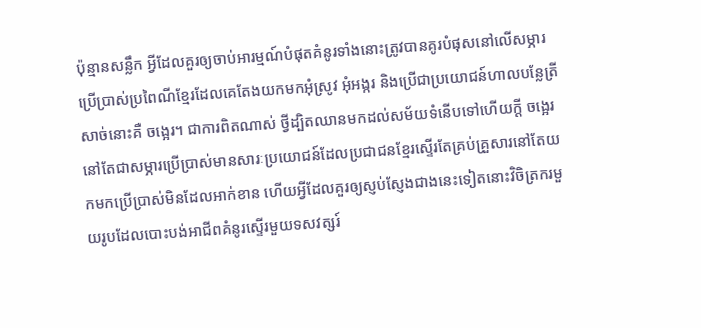ប៉ុន្មានសន្លឹក អ្វីដែលគួរឲ្យចាប់អារម្មណ៍បំផុតគំនូរទាំងនោះត្រូវបានគូរបំផុសនៅលើសម្ភារប្រើប្រាស់ប្រពៃណីខ្មែរដែលគេតែងយកមកអុំស្រូវ អុំអង្ករ និងប្រើជាប្រយោជន៍ហាលបន្លែត្រីសាច់នោះគឺ ចង្អេរ។ ជាការពិតណាស់ ថ្វីដ្បិតឈានមកដល់សម័យទំនើបទៅហើយក្តី ចង្អេរនៅតែជាសម្ភារប្រើប្រាស់មានសារៈប្រយោជន៍ដែលប្រជាជនខ្មែរស្ទើរតែគ្រប់គ្រួសារនៅតែយកមកប្រើប្រាស់មិនដែលអាក់ខាន ហើយអ្វីដែលគួរឲ្យស្ញប់ស្ញែងជាងនេះទៀតនោះវិចិត្រករមួយរូបដែលបោះបង់អាជីពគំនូរស្ទើរមួយទសវត្សរ៍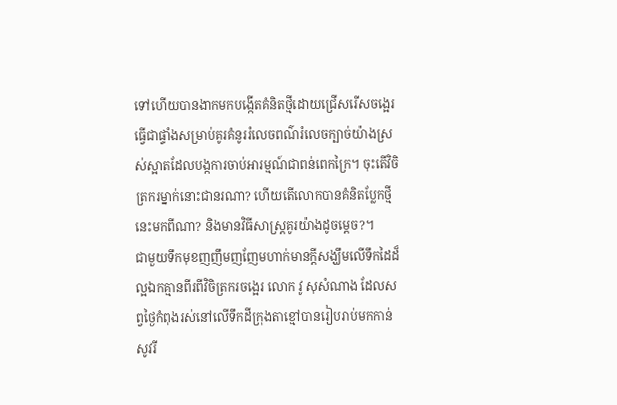ទៅហើយបានងាកមកបង្កើតគំនិតថ្មីដោយជ្រើសរើសចង្អេរធ្វើជាផ្ទាំងសម្រាប់គូរគំនូររំលេចពណ៌រំលេចក្បាច់យ៉ាងស្រស់ស្អាតដែលបង្កការចាប់អារម្មណ៍ជាពន់ពេកក្រៃ។ ចុះតើវិចិត្រករម្នាក់នោះជានរណា? ហើយតើលោកបានគំនិតប្លែកថ្មីនេះមកពីណា? និងមានវិធីសាស្ត្រគូរយ៉ាងដូចម្តេច?។
ជាមួយទឹកមុខញញឹមញញែមហាក់មានក្តីសង្ឃឹមលើទឹកដៃដ៏ល្អឯកគ្មានពីរពីវិចិត្រករចង្អេរ លោក វូ សុសំណាង ដែលសព្វថ្ងៃកំពុងរស់នៅលើទឹកដីក្រុងតាខ្មៅបានរៀបរាប់មកកាន់ សូវរី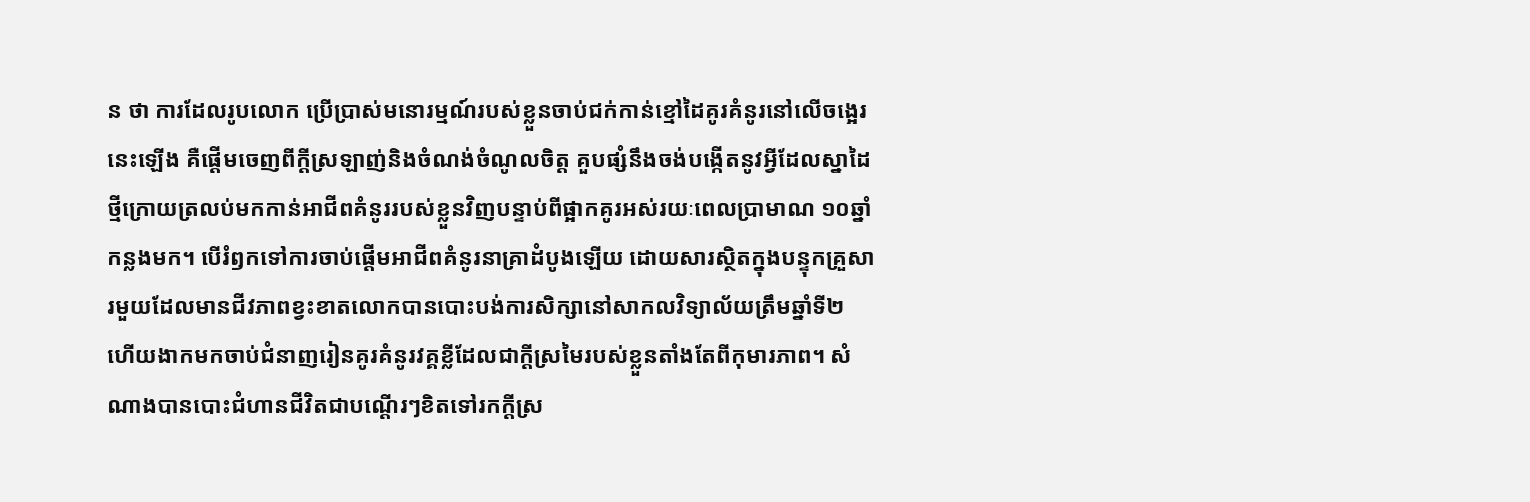ន ថា ការដែលរូបលោក ប្រើប្រាស់មនោរម្មណ៍របស់ខ្លួនចាប់ជក់កាន់ខ្មៅដៃគូរគំនូរនៅលើចង្អេរនេះឡើង គឺផ្តើមចេញពីក្តីស្រឡាញ់និងចំណង់ចំណូលចិត្ត គួបផ្សំនឹងចង់បង្កើតនូវអ្វីដែលស្នាដៃថ្មីក្រោយត្រលប់មកកាន់អាជីពគំនូររបស់ខ្លួនវិញបន្ទាប់ពីផ្អាកគូរអស់រយៈពេលប្រាមាណ ១០ឆ្នាំកន្លងមក។ បើរំឭកទៅការចាប់ផ្តើមអាជីពគំនូរនាគ្រាដំបូងឡើយ ដោយសារស្ថិតក្នុងបន្ទុកគ្រួសារមួយដែលមានជីវភាពខ្វះខាតលោកបានបោះបង់ការសិក្សានៅសាកលវិទ្យាល័យត្រឹមឆ្នាំទី២ ហើយងាកមកចាប់ជំនាញរៀនគូរគំនូរវគ្គខ្លីដែលជាក្តីស្រមៃរបស់ខ្លួនតាំងតែពីកុមារភាព។ សំណាងបានបោះជំហានជីវិតជាបណ្តើរៗខិតទៅរកក្តីស្រ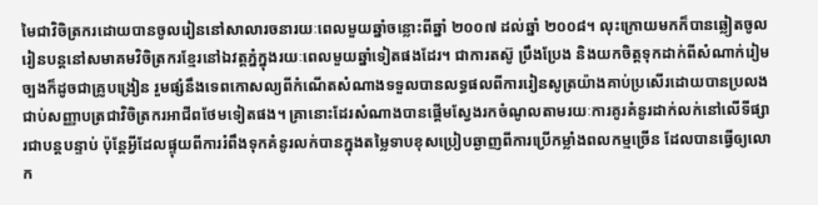មៃជាវិចិត្រករដោយបានចូលរៀននៅសាលារចនារយៈពេលមួយឆ្នាំចន្លោះពីឆ្នាំ ២០០៧ ដល់ឆ្នាំ ២០០៨។ លុះក្រោយមកក៏បានឆ្លៀតចូលរៀនបន្តនៅសមាគមវិចិត្រករខ្មែរនៅឯវត្តភ្នំក្នុងរយៈពេលមួយឆ្នាំទៀតផងដែរ។ ជាការតស៊ូ ប្រឹងប្រែង និងយកចិត្តទុកដាក់ពីសំណាក់រៀមច្បងក៏ដូចជាគ្រូបង្រៀន រួមផ្សំនឹងទេពកោសល្យពីកំណើតសំណាងទទួលបានលទ្ធផលពីការរៀនសូត្រយ៉ាងគាប់ប្រសើរដោយបានប្រលងជាប់សញ្ញាបត្រជាវិចិត្រករអាជីពថែមទៀតផង។ គ្រានោះដែរសំណាងបានផ្តើមស្វែងរកចំណូលតាមរយៈការគូរគំនូរដាក់លក់នៅលើទីផ្សារជាបន្តបន្ទាប់ ប៉ុន្តែអ្វីដែលផ្ទុយពីការរំពឹងទុកគំនូរលក់បានក្នុងតម្លៃទាបខុសប្រៀបឆ្ងាញពីការប្រើកម្លាំងពលកម្មច្រើន ដែលបានធ្វើឲ្យលោក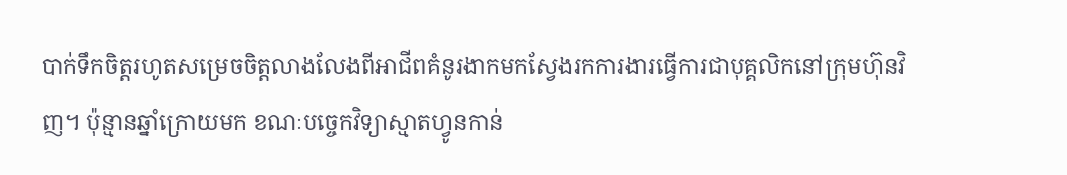បាក់ទឹកចិត្តរហូតសម្រេចចិត្តលាងលែងពីអាជីពគំនូរងាកមកស្វែងរកការងារធ្វើការជាបុគ្គលិកនៅក្រុមហ៊ុនវិញ។ ប៉ុន្មានឆ្នាំក្រោយមក ខណៈបច្ចេកវិទ្យាស្មាតហ្វូនកាន់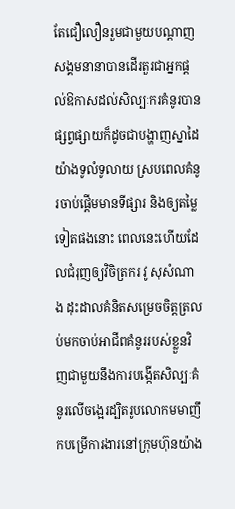តែជឿលឿនរួមជាមួយបណ្តាញសង្គមនានាបានដើរតួរជាអ្នកផ្តល់ឱកាសដល់សិល្បៈករគំនូរបានផ្សព្វផ្សាយក៏ដូចជាបង្ហាញស្នាដៃយ៉ាងទូលំទូលាយ ស្របពេលគំនូរចាប់ផ្តើមមានទីផ្សារ និងឲ្យតម្លៃទៀតផងនោះ ពេលនេះហើយដែលជំរុញឲ្យវិចិត្រករ វូ សុសំណាង ដុះដាលគំនិតសម្រេចចិត្តត្រលប់មកចាប់អាជីពគំនូររបស់ខ្លួនវិញជាមួយនឹងការបង្កើតសិល្បៈគំនូរលើចង្អេរដ្បិតរូបលោកមមាញឹកបម្រើការងារនៅក្រុមហ៊ុនយ៉ាង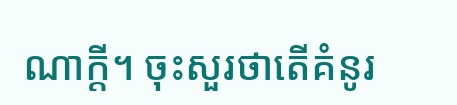ណាក្តី។ ចុះសួរថាតើគំនូរ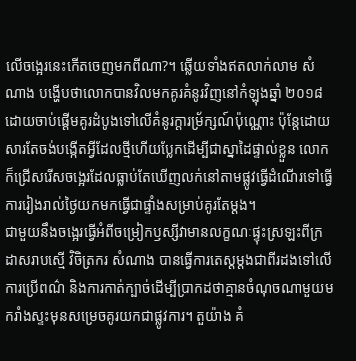លើចង្អេរនេះកើតចេញមកពីណា?។ ឆ្លើយទាំងឥតលាក់លាម សំណាង បង្ហើបថាលោកបានវិលមកគូរគំនូរវិញនៅកំឡុងឆ្នាំ ២០១៨ ដោយចាប់ផ្តើមគូរដំបូងទៅលើគំនូរក្តារម្រ័ក្សណ៍ប៉ុណ្ណោះ ប៉ុន្តែដោយសារតែចង់បង្កើតអ្វីដែលថ្មីហើយប្លែកដើម្បីជាស្នាដៃផ្ទាល់ខ្លួន លោកក៏ជ្រើសរើសចង្អេរដែលធ្លាប់តែឃើញលក់នៅតាមផ្លូវធ្វើដំណើរទៅធ្វើការរៀងរាល់ថ្ងៃយកមកធ្វើជាផ្ទាំងសម្រាប់គូរតែម្តង។
ជាមួយនឹងចង្អេរធ្វើអំពីចម្រៀកឫស្សីវាមានលក្ខណៈផ្ទុះស្រឡះពីក្រដាសរាបស្មើ វិចិត្រករ សំណាង បានធ្វើការតេស្តម្តងជាពីរដងទៅលើការប្រើពណ៌ និងការកាត់ក្បាច់ដើម្បីប្រាកដថាគ្មានចំណុចណាមួយមករាំងស្ទះមុនសម្រេចគូរយកជាផ្លូវការ។ តួយ៉ាង គំ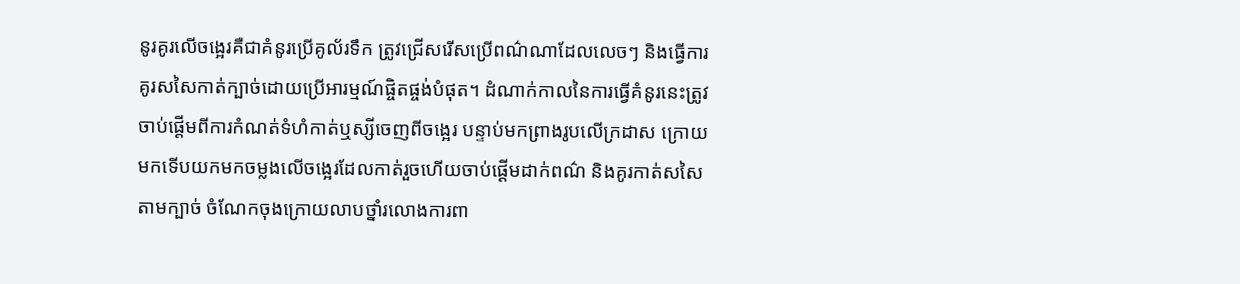នូរគូរលើចង្អេរគឺជាគំនូរប្រើគូល័រទឹក ត្រូវជ្រើសរើសប្រើពណ៌ណាដែលលេចៗ និងធ្វើការគូរសសៃកាត់ក្បាច់ដោយប្រើអារម្មណ៍ផ្ចិតផ្ចង់បំផុត។ ដំណាក់កាលនៃការធ្វើគំនូរនេះត្រូវចាប់ផ្តើមពីការកំណត់ទំហំកាត់ឬស្សីចេញពីចង្អេរ បន្ទាប់មកព្រាងរូបលើក្រដាស ក្រោយមកទើបយកមកចម្លងលើចង្អេរដែលកាត់រួចហើយចាប់ផ្តើមដាក់ពណ៌ និងគូរកាត់សសៃតាមក្បាច់ ចំណែកចុងក្រោយលាបថ្នាំរលោងការពា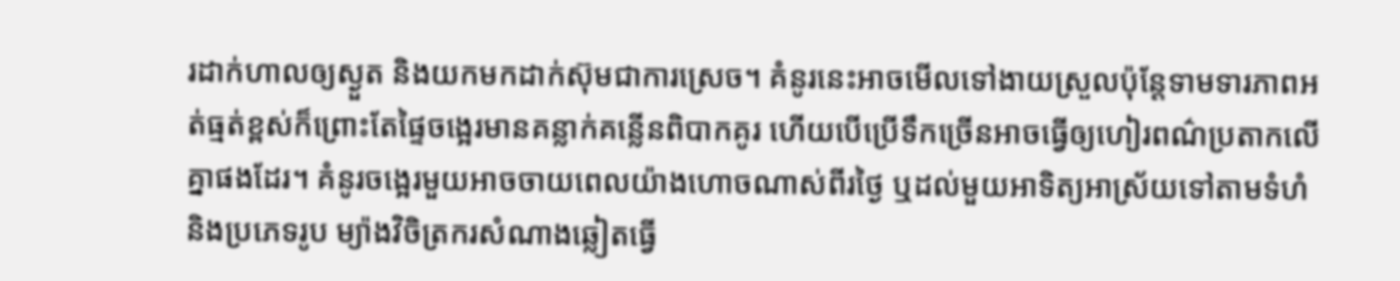រដាក់ហាលឲ្យស្ងួត និងយកមកដាក់ស៊ុមជាការស្រេច។ គំនូរនេះអាចមើលទៅងាយស្រួលប៉ុន្តែទាមទារភាពអត់ធ្មត់ខ្ពស់ក៏ព្រោះតែផ្ទៃចង្អេរមានគន្លាក់គន្លើនពិបាកគូរ ហើយបើប្រើទឹកច្រើនអាចធ្វើឲ្យហៀរពណ៌ប្រតាកលើគ្នាផងដែរ។ គំនូរចង្អេរមួយអាចចាយពេលយ៉ាងហោចណាស់ពីរថ្ងៃ ឬដល់មួយអាទិត្យអាស្រ័យទៅតាមទំហំ និងប្រភេទរូប ម្យ៉ាងវិចិត្រករសំណាងឆ្លៀតធ្វើ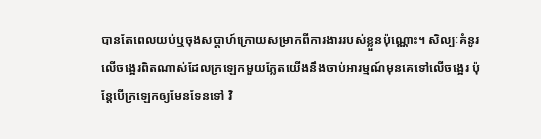បានតែពេលយប់ឬចុងសប្តាហ៍ក្រោយសម្រាកពីការងាររបស់ខ្លួនប៉ុណ្ណោះ។ សិល្បៈគំនូរលើចង្អេរពិតណាស់ដែលក្រឡេកមួយភ្លែតយើងនឹងចាប់អារម្មណ៍មុនគេទៅលើចង្អេរ ប៉ុន្តែបើក្រឡេកឲ្យមែនទែនទៅ វិ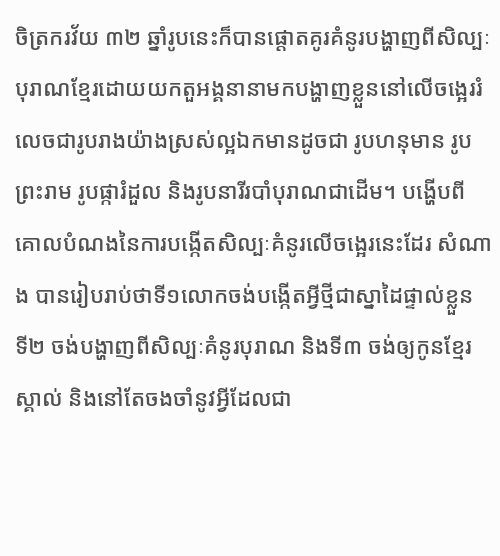ចិត្រករវ័យ ៣២ ឆ្នាំរូបនេះក៏បានផ្តោតគូរគំនូរបង្ហាញពីសិល្បៈបុរាណខ្មែរដោយយកតួអង្គនានាមកបង្ហាញខ្លួននៅលើចង្អេររំលេចជារូបរាងយ៉ាងស្រស់ល្អឯកមានដូចជា រូបហនុមាន រូបព្រះរាម រូបផ្ការំដួល និងរូបនារីរបាំបុរាណជាដើម។ បង្ហើបពីគោលបំណងនៃការបង្កើតសិល្បៈគំនូរលើចង្អេរនេះដែរ សំណាង បានរៀបរាប់ថាទី១លោកចង់បង្កើតអ្វីថ្មីជាស្នាដៃផ្ទាល់ខ្លួន ទី២ ចង់បង្ហាញពីសិល្បៈគំនូរបុរាណ និងទី៣ ចង់ឲ្យកូនខ្មែរស្គាល់ និងនៅតែចងចាំនូវអ្វីដែលជា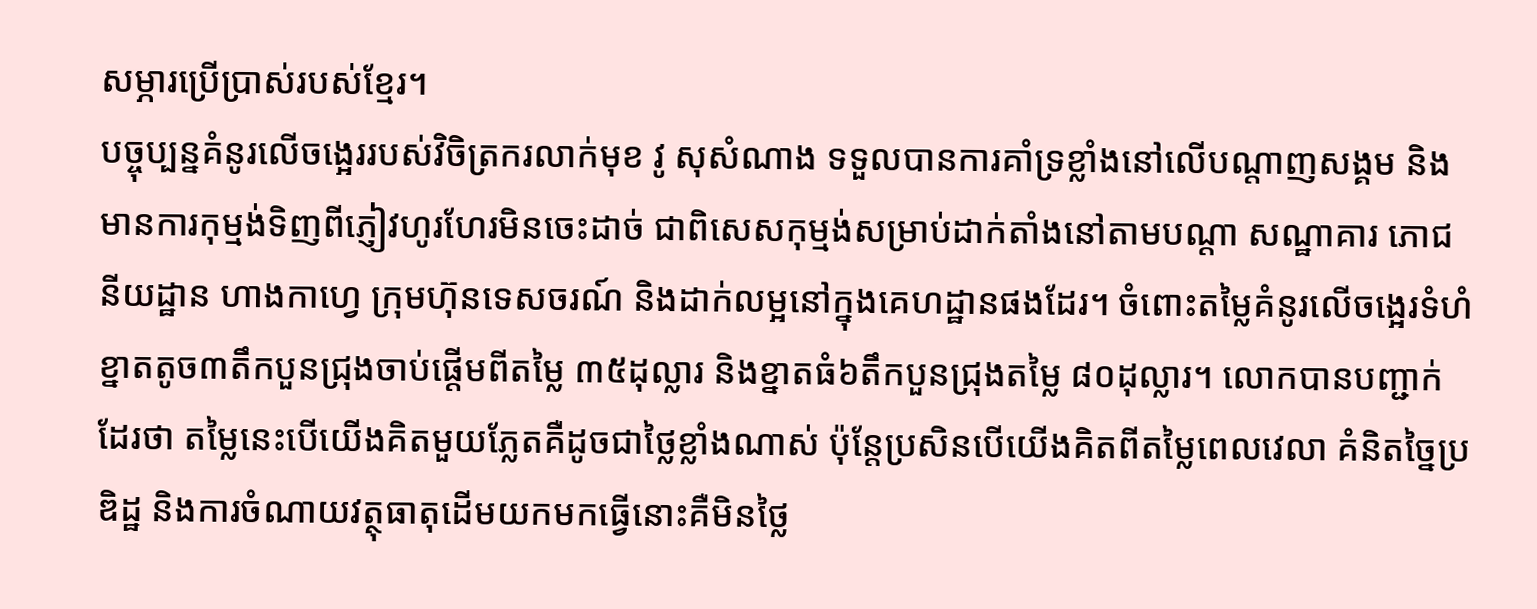សម្ភារប្រើប្រាស់របស់ខ្មែរ។
បច្ចុប្បន្នគំនូរលើចង្អេររបស់វិចិត្រករលាក់មុខ វូ សុសំណាង ទទួលបានការគាំទ្រខ្លាំងនៅលើបណ្តាញសង្គម និងមានការកុម្មង់ទិញពីភ្ញៀវហូរហែរមិនចេះដាច់ ជាពិសេសកុម្មង់សម្រាប់ដាក់តាំងនៅតាមបណ្តា សណ្ឋាគារ ភោជនីយដ្ឋាន ហាងកាហ្វេ ក្រុមហ៊ុនទេសចរណ៍ និងដាក់លម្អនៅក្នុងគេហដ្ឋានផងដែរ។ ចំពោះតម្លៃគំនូរលើចង្អេរទំហំខ្នាតតូច៣តឹកបួនជ្រុងចាប់ផ្តើមពីតម្លៃ ៣៥ដុល្លារ និងខ្នាតធំ៦តឹកបួនជ្រុងតម្លៃ ៨០ដុល្លារ។ លោកបានបញ្ជាក់ដែរថា តម្លៃនេះបើយើងគិតមួយភ្លែតគឺដូចជាថ្លៃខ្លាំងណាស់ ប៉ុន្តែប្រសិនបើយើងគិតពីតម្លៃពេលវេលា គំនិតច្នៃប្រឌិដ្ឋ និងការចំណាយវត្ថុធាតុដើមយកមកធ្វើនោះគឺមិនថ្លៃ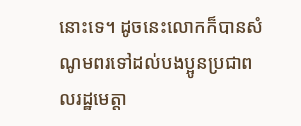នោះទេ។ ដូចនេះលោកក៏បានសំណូមពរទៅដល់បងប្អូនប្រជាពលរដ្ឋមេត្តា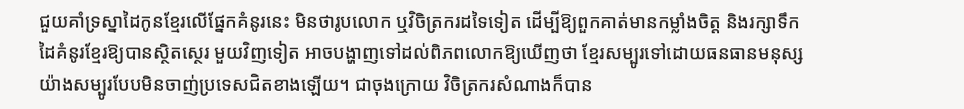ជួយគាំទ្រស្នាដៃកូនខ្មែរលើផ្នែកគំនូរនេះ មិនថារូបលោក ឬវិចិត្រករដទៃទៀត ដើម្បីឱ្យពួកគាត់មានកម្លាំងចិត្ត និងរក្សាទឹកដៃគំនូរខ្មែរឱ្យបានស្ថិតស្ថេរ មួយវិញទៀត អាចបង្ហាញទៅដល់ពិភពលោកឱ្យឃើញថា ខ្មែរសម្បូរទៅដោយធនធានមនុស្សយ៉ាងសម្បូរបែបមិនចាញ់ប្រទេសជិតខាងឡើយ។ ជាចុងក្រោយ វិចិត្រករសំណាងក៏បាន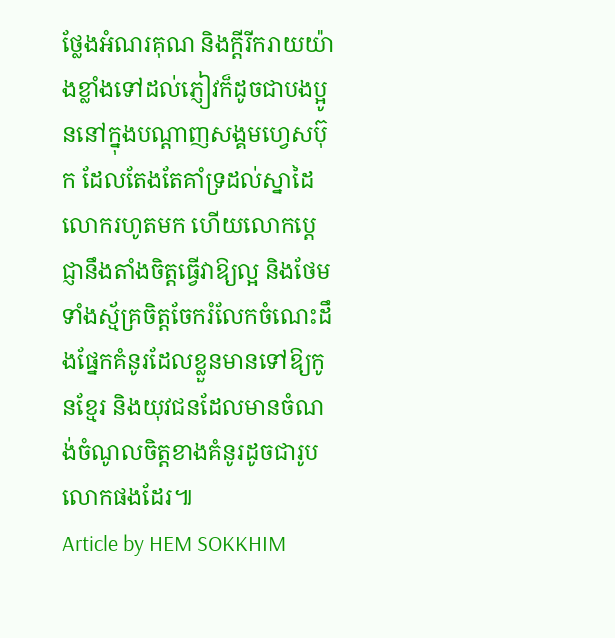ថ្លែងអំណរគុណ និងក្តីរីករាយយ៉ាងខ្លាំងទៅដល់ភ្ញៀវក៏ដូចជាបងប្អូននៅក្នុងបណ្តាញសង្គមហ្វេសប៊ុក ដែលតែងតែគាំទ្រដល់ស្នាដៃលោករហូតមក ហើយលោកប្តេជ្ញានឹងតាំងចិត្តធ្វើវាឱ្យល្អ និងថែមទាំងស្ម័គ្រចិត្តចែករំលែកចំណេះដឹងផ្នែកគំនូរដែលខ្លួនមានទៅឱ្យកូនខ្មែរ និងយុវជនដែលមានចំណង់ចំណូលចិត្តខាងគំនូរដូចជារូបលោកផងដែរ៕
Article by HEM SOKKHIM